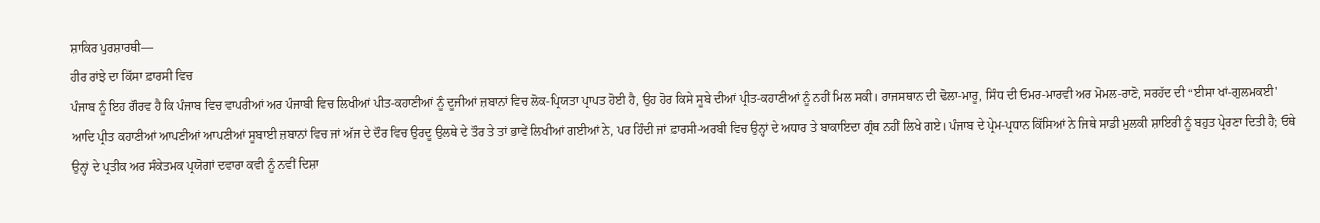ਸ਼ਾਕਿਰ ਪੁਰਸ਼ਾਰਥੀ―
ਹੀਰ ਰਾਂਝੇ ਦਾ ਕਿੱਸਾ ਫ਼ਾਰਸੀ ਵਿਚ
ਪੰਜਾਬ ਨੂੰ ਇਹ ਗੌਰਵ ਹੈ ਕਿ ਪੰਜਾਬ ਵਿਚ ਵਾਪਰੀਆਂ ਅਰ ਪੰਜਾਬੀ ਵਿਚ ਲਿਖੀਆਂ ਪੀਤ-ਕਹਾਣੀਆਂ ਨੂੰ ਦੂਜੀਆਂ ਜ਼ਬਾਨਾਂ ਵਿਚ ਲੋਕ-ਪ੍ਰਿਯਤਾ ਪ੍ਰਾਪਤ ਹੋਈ ਹੈ, ਉਹ ਹੋਰ ਕਿਸੇ ਸੂਬੇ ਦੀਆਂ ਪ੍ਰੀਤ-ਕਹਾਣੀਆਂ ਨੂੰ ਨਹੀਂ ਮਿਲ ਸਕੀ। ਰਾਜਸਥਾਨ ਦੀ ਢੋਲਾ-ਮਾਰੂ, ਸਿੰਧ ਦੀ ਓਮਰ-ਮਾਰਵੀ ਅਰ ਮੋਮਲ-ਰਾਣੋ, ਸਰਹੱਦ ਦੀ “ਈਸਾ ਖਾਂ-ਗੁਲਮਕਈ' ਆਦਿ ਪ੍ਰੀਤ ਕਹਾਣੀਆਂ ਆਪਣੀਆਂ ਆਪਣੀਆਂ ਸੂਬਾਈ ਜ਼ਬਾਨਾਂ ਵਿਚ ਜਾਂ ਅੱਜ ਦੇ ਦੌਰ ਵਿਚ ਉਰਦੂ ਉਲਥੇ ਦੇ ਤੌਰ ਤੇ ਤਾਂ ਭਾਵੇਂ ਲਿਖੀਆਂ ਗਈਆਂ ਨੇ, ਪਰ ਹਿੰਦੀ ਜਾਂ ਫ਼ਾਰਸੀ-ਅਰਬੀ ਵਿਚ ਉਨ੍ਹਾਂ ਦੇ ਅਧਾਰ ਤੇ ਬਾਕਾਇਦਾ ਗ੍ਰੰਥ ਨਹੀਂ ਲਿਖੇ ਗਏ। ਪੰਜਾਬ ਦੇ ਪ੍ਰੇਮ-ਪ੍ਰਧਾਨ ਕਿੱਸਿਆਂ ਨੇ ਜਿਥੇ ਸਾਡੀ ਮੁਲਕੀ ਸ਼ਾਇਰੀ ਨੂੰ ਬਹੁਤ ਪ੍ਰੇਰਣਾ ਦਿਤੀ ਹੈ; ਓਥੇ ਉਨ੍ਹਾਂ ਦੇ ਪ੍ਰਤੀਕ ਅਰ ਸੰਕੇਤਮਕ ਪ੍ਰਯੋਗਾਂ ਦਵਾਰਾ ਕਵੀ ਨੂੰ ਨਵੀਂ ਦਿਸ਼ਾ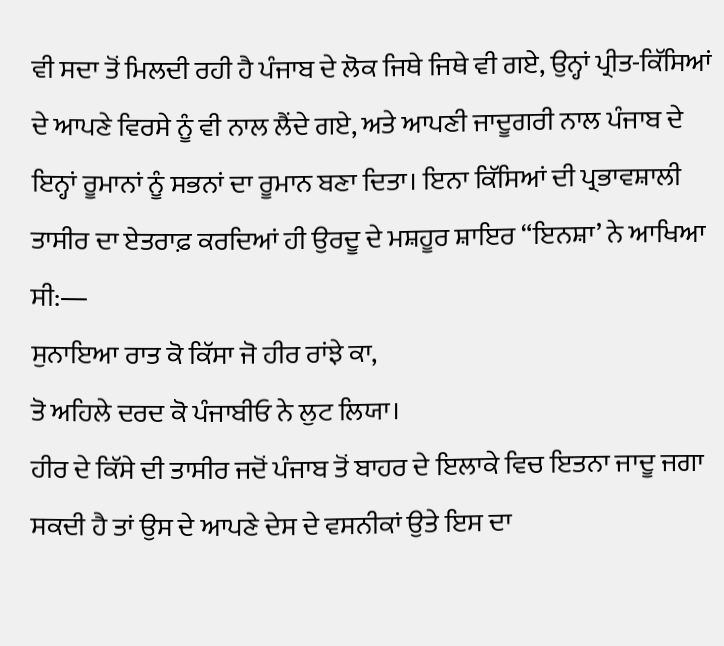ਵੀ ਸਦਾ ਤੋਂ ਮਿਲਦੀ ਰਹੀ ਹੈ ਪੰਜਾਬ ਦੇ ਲੋਕ ਜਿਥੇ ਜਿਥੇ ਵੀ ਗਏ, ਉਨ੍ਹਾਂ ਪ੍ਰੀਤ-ਕਿੱਸਿਆਂ ਦੇ ਆਪਣੇ ਵਿਰਸੇ ਨੂੰ ਵੀ ਨਾਲ ਲੈਂਦੇ ਗਏ, ਅਤੇ ਆਪਣੀ ਜਾਦੂਗਰੀ ਨਾਲ ਪੰਜਾਬ ਦੇ ਇਨ੍ਹਾਂ ਰੂਮਾਨਾਂ ਨੂੰ ਸਭਨਾਂ ਦਾ ਰੂਮਾਨ ਬਣਾ ਦਿਤਾ। ਇਨਾ ਕਿੱਸਿਆਂ ਦੀ ਪ੍ਰਭਾਵਸ਼ਾਲੀ ਤਾਸੀਰ ਦਾ ਏਤਰਾਫ਼ ਕਰਦਿਆਂ ਹੀ ਉਰਦੂ ਦੇ ਮਸ਼ਹੂਰ ਸ਼ਾਇਰ “ਇਨਸ਼ਾ’ ਨੇ ਆਖਿਆ ਸੀ:―
ਸੁਨਾਇਆ ਰਾਤ ਕੋ ਕਿੱਸਾ ਜੋ ਹੀਰ ਰਾਂਝੇ ਕਾ,
ਤੋ ਅਹਿਲੇ ਦਰਦ ਕੋ ਪੰਜਾਬੀਓ ਨੇ ਲੁਟ ਲਿਯਾ।
ਹੀਰ ਦੇ ਕਿੱਸੇ ਦੀ ਤਾਸੀਰ ਜਦੋਂ ਪੰਜਾਬ ਤੋਂ ਬਾਹਰ ਦੇ ਇਲਾਕੇ ਵਿਚ ਇਤਨਾ ਜਾਦੂ ਜਗਾ ਸਕਦੀ ਹੈ ਤਾਂ ਉਸ ਦੇ ਆਪਣੇ ਦੇਸ ਦੇ ਵਸਨੀਕਾਂ ਉਤੇ ਇਸ ਦਾ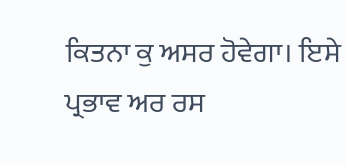ਕਿਤਨਾ ਕੁ ਅਸਰ ਹੋਵੇਗਾ। ਇਸੇ ਪ੍ਰਭਾਵ ਅਰ ਰਸ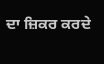ਦਾ ਜ਼ਿਕਰ ਕਰਦੇ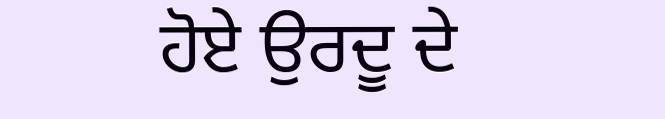ਹੋਏ ਉਰਦੂ ਦੇ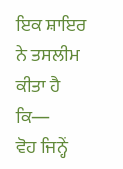ਇਕ ਸ਼ਾਇਰ ਨੇ ਤਸਲੀਮ ਕੀਤਾ ਹੈ ਕਿ―
ਵੋਹ ਜਿਨ੍ਹੇਂ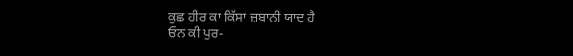ਕੁਛ ਹੀਰ ਕਾ ਕਿੱਸਾ ਜ਼ਬਾਨੀ ਯਾਦ ਹੈ
ਓਨ ਕੀ ਪੁਰ-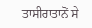ਤਾਸੀਰਾਤਾਨੋਂ ਸੇ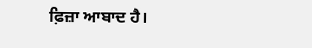ਫ਼ਿਜ਼ਾ ਆਬਾਦ ਹੈ।